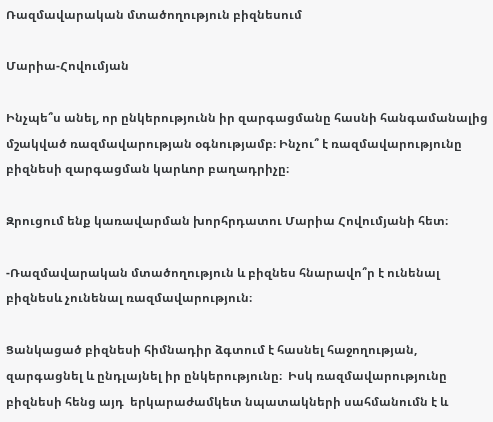Ռազմավարական մտածողություն բիզնեսում

Մարիա-Հովումյան

Ինչպե՞ս անել, որ ընկերությունն իր զարգացմանը հասնի հանգամանալից մշակված ռազմավարության օգնությամբ։ Ինչու՞ է ռազմավարությունը բիզնեսի զարգացման կարևոր բաղադրիչը։

Զրուցում ենք կառավարման խորհրդատու Մարիա Հովումյանի հետ։

-Ռազմավարական մտածողություն և բիզնես հնարավո՞ր է ունենալ բիզնեսև չունենալ ռազմավարություն։

Ցանկացած բիզնեսի հիմնադիր ձգտում է հասնել հաջողության, զարգացնել և ընդլայնել իր ընկերությունը։  Իսկ ռազմավարությունը բիզնեսի հենց այդ  երկարաժամկետ նպատակների սահմանումն է և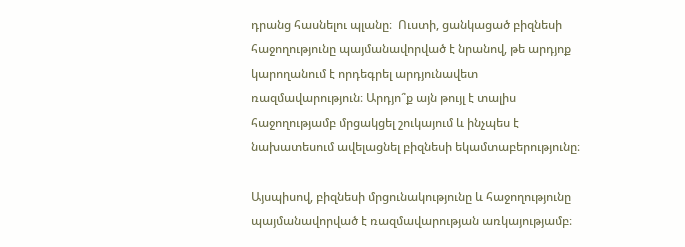դրանց հասնելու պլանը։  Ուստի, ցանկացած բիզնեսի հաջողությունը պայմանավորված է նրանով, թե արդյոք կարողանում է որդեգրել արդյունավետ ռազմավարություն։ Արդյո՞ք այն թույլ է տալիս հաջողությամբ մրցակցել շուկայում և ինչպես է նախատեսում ավելացնել բիզնեսի եկամտաբերությունը։

Այսպիսով, բիզնեսի մրցունակությունը և հաջողությունը պայմանավորված է ռազմավարության առկայությամբ։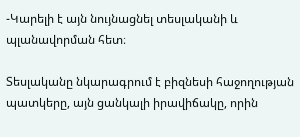-Կարելի է այն նույնացնել տեսլականի և պլանավորման հետ։

Տեսլականը նկարագրում է բիզնեսի հաջողության պատկերը, այն ցանկալի իրավիճակը, որին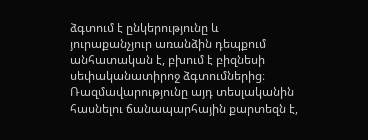ձգտում է ընկերությունը և յուրաքանչյուր առանձին դեպքում  անհատական է, բխում է բիզնեսի սեփականատիրոջ ձգտումներից։ Ռազմավարությունը այդ տեսլականին հասնելու ճանապարհային քարտեզն է,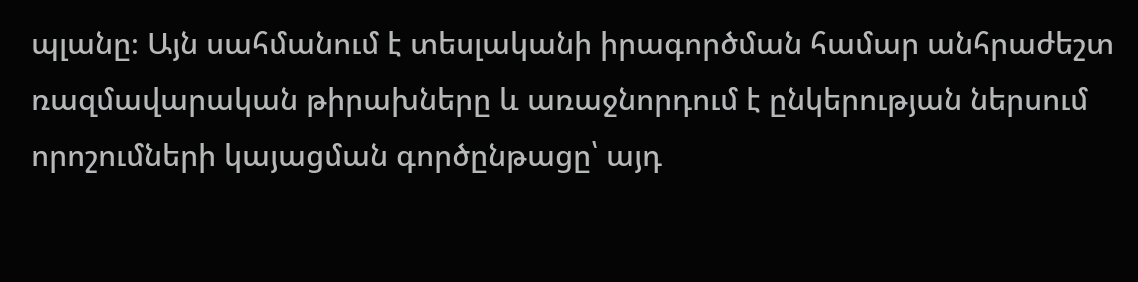պլանը։ Այն սահմանում է տեսլականի իրագործման համար անհրաժեշտ ռազմավարական թիրախները և առաջնորդում է ընկերության ներսում որոշումների կայացման գործընթացը՝ այդ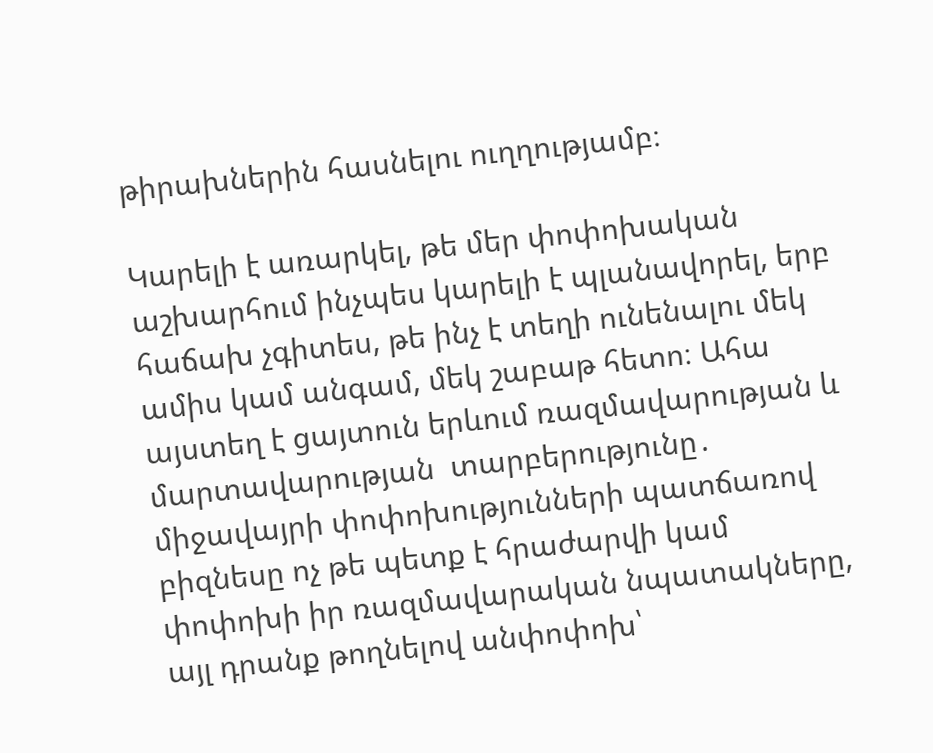թիրախներին հասնելու ուղղությամբ։

Կարելի է առարկել, թե մեր փոփոխական աշխարհում ինչպես կարելի է պլանավորել, երբ հաճախ չգիտես, թե ինչ է տեղի ունենալու մեկ ամիս կամ անգամ, մեկ շաբաթ հետո։ Ահա այստեղ է ցայտուն երևում ռազմավարության և մարտավարության  տարբերությունը․ միջավայրի փոփոխությունների պատճառով բիզնեսը ոչ թե պետք է հրաժարվի կամ փոփոխի իր ռազմավարական նպատակները, այլ դրանք թողնելով անփոփոխ՝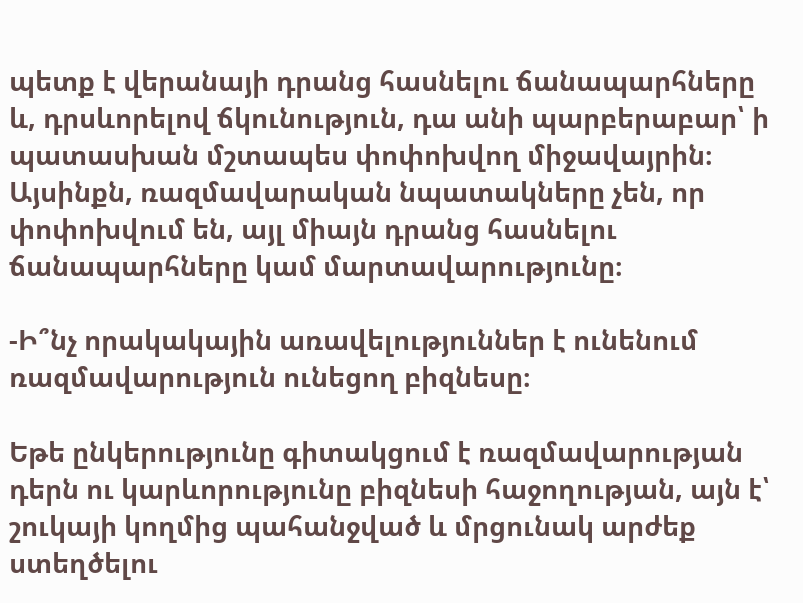պետք է վերանայի դրանց հասնելու ճանապարհները և, դրսևորելով ճկունություն, դա անի պարբերաբար՝ ի պատասխան մշտապես փոփոխվող միջավայրին։ Այսինքն, ռազմավարական նպատակները չեն, որ փոփոխվում են, այլ միայն դրանց հասնելու ճանապարհները կամ մարտավարությունը։

-Ի՞նչ որակակային առավելություններ է ունենում ռազմավարություն ունեցող բիզնեսը։

Եթե ընկերությունը գիտակցում է ռազմավարության դերն ու կարևորությունը բիզնեսի հաջողության, այն է՝ շուկայի կողմից պահանջված և մրցունակ արժեք ստեղծելու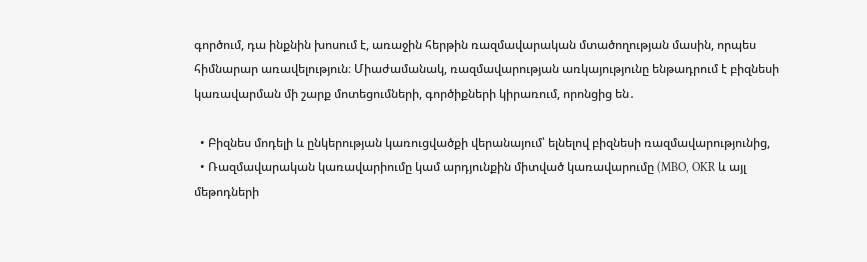գործում, դա ինքնին խոսում է, առաջին հերթին ռազմավարական մտածողության մասին, որպես հիմնարար առավելություն։ Միաժամանակ, ռազմավարության առկայությունը ենթադրում է բիզնեսի կառավարման մի շարք մոտեցումների, գործիքների կիրառում, որոնցից են․

  • Բիզնես մոդելի և ընկերության կառուցվածքի վերանայում՝ ելնելով բիզնեսի ռազմավարությունից,
  • Ռազմավարական կառավարիումը կամ արդյունքին միտված կառավարումը (MBO, OKR և այլ մեթոդների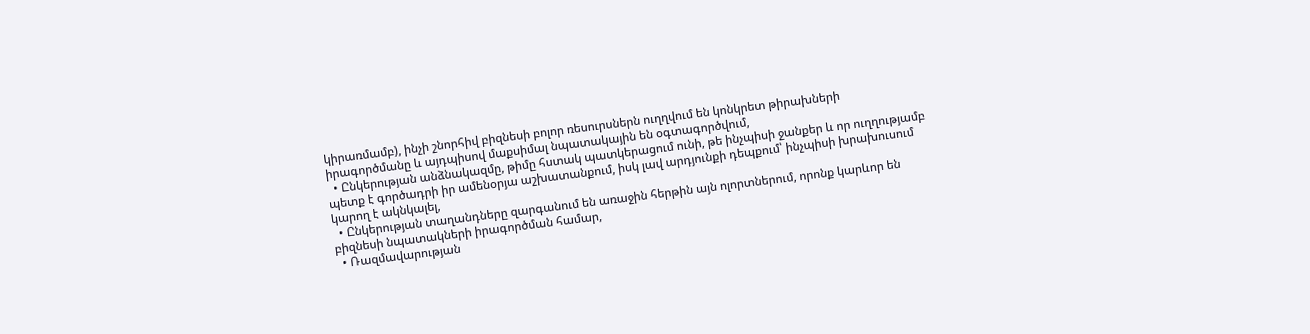կիրառմամբ), ինչի շնորհիվ բիզնեսի բոլոր ռեսուրսներն ուղղվում են կոնկրետ թիրախների իրագործմանը և այդպիսով մաքսիմալ նպատակային են օգտագործվում,
  • Ընկերության անձնակազմը, թիմը հստակ պատկերացում ունի, թե ինչպիսի ջանքեր և որ ուղղությամբ պետք է գործադրի իր ամենօրյա աշխատանքում, իսկ լավ արդյունքի դեպքում՝ ինչպիսի խրախուսում կարող է ակնկալել,
  • Ընկերության տաղանդները զարգանում են առաջին հերթին այն ոլորտներում, որոնք կարևոր են բիզնեսի նպատակների իրագործման համար,
  • Ռազմավարության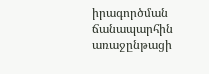իրագործման ճանապարհին առաջընթացի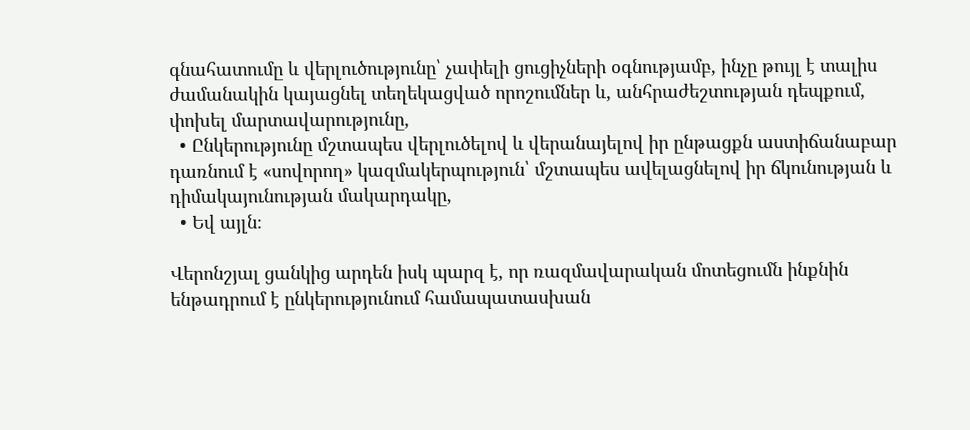գնահատումը և վերլուծությունը՝ չափելի ցուցիչների օգնությամբ, ինչը թույլ է տալիս ժամանակին կայացնել տեղեկացված որոշումներ և, անհրաժեշտության դեպքում, փոխել մարտավարությունը,
  • Ընկերությունը մշտապես վերլուծելով և վերանայելով իր ընթացքն աստիճանաբար դառնում է «սովորող» կազմակերպություն՝ մշտապես ավելացնելով իր ճկունության և դիմակայունության մակարդակը,
  • Եվ այլն։

Վերոնշյալ ցանկից արդեն իսկ պարզ է, որ ռազմավարական մոտեցումն ինքնին ենթադրում է ընկերությունում համապատասխան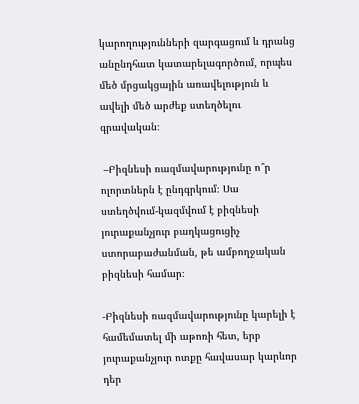կարողությունների զարգացում և դրանց անընդհատ կատարելագործում, որպես մեծ մրցակցային առավելություն և ավելի մեծ արժեք ստեղծելու գրավական։

 –Բիզնեսի ռազմավարությունը ո՞ր ոլորտներն է ընդգրկում։ Սա ստեղծվում-կազմվում է բիզնեսի յուրաքանչյուր բաղկացուցիչ ստորաբաժանման, թե ամբողջական բիզնեսի համար։

-Բիզնեսի ռազմավարությունը կարելի է համեմատել մի աթոռի հետ, երբ յուրաքանչյուր ոտքը հավասար կարևոր դեր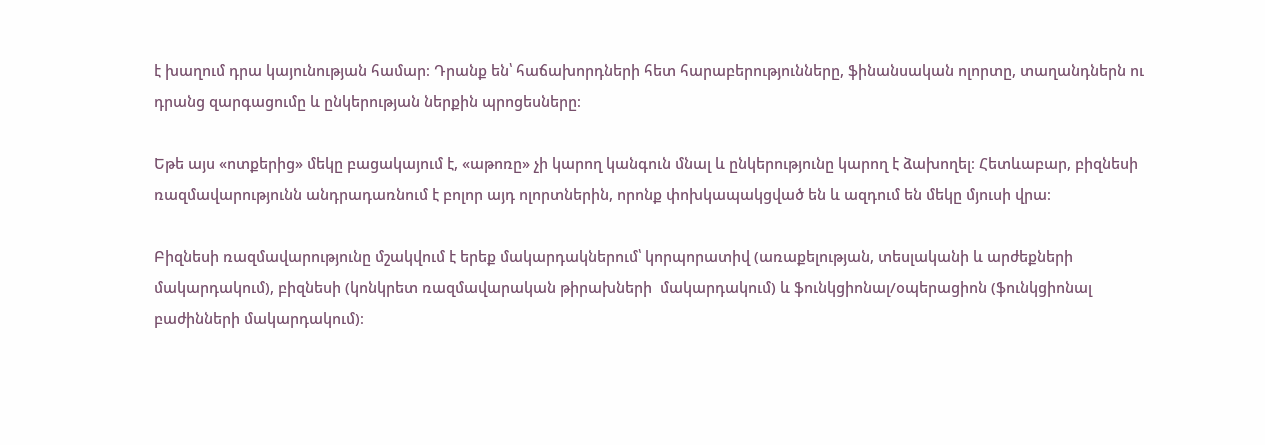է խաղում դրա կայունության համար։ Դրանք են՝ հաճախորդների հետ հարաբերությունները, ֆինանսական ոլորտը, տաղանդներն ու դրանց զարգացումը և ընկերության ներքին պրոցեսները։

Եթե այս «ոտքերից» մեկը բացակայում է, «աթոռը» չի կարող կանգուն մնալ և ընկերությունը կարող է ձախողել։ Հետևաբար, բիզնեսի ռազմավարությունն անդրադառնում է բոլոր այդ ոլորտներին, որոնք փոխկապակցված են և ազդում են մեկը մյուսի վրա։

Բիզնեսի ռազմավարությունը մշակվում է երեք մակարդակներում՝ կորպորատիվ (առաքելության, տեսլականի և արժեքների մակարդակում), բիզնեսի (կոնկրետ ռազմավարական թիրախների  մակարդակում) և ֆունկցիոնալ/օպերացիոն (ֆունկցիոնալ բաժինների մակարդակում)։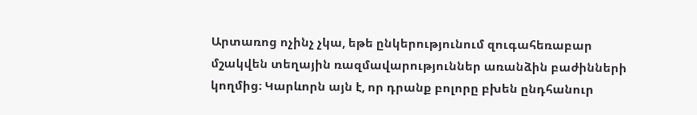Արտառոց ոչինչ չկա, եթե ընկերությունում զուգահեռաբար մշակվեն տեղային ռազմավարություններ առանձին բաժինների կողմից։ Կարևորն այն է, որ դրանք բոլորը բխեն ընդհանուր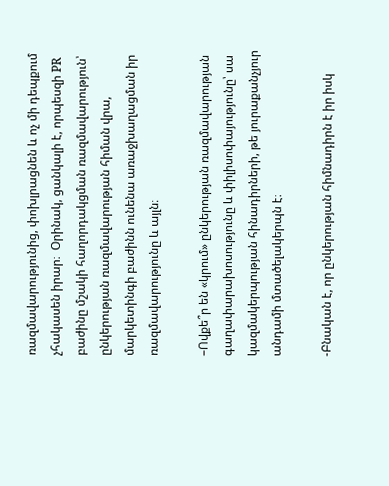ռազմավարությունից, փոխլրացնեն և ոչ մի դեպքում չհակասեն իրար։  Օրինակ, ցանկալի է, որպեսզի PR բաժինը մշակի հաղորդակցման ռազմավարություն՝ ընկերության ռազմավարության հիման վրա, մարկետինգի բաժինն ունենա առաջխաղացման իր ռազմավարությունը և այլն։

–Ովքե՞ր են «կրում» ընկերության ռազմավարության գաղափարախոսությունը և փիլիսոփայությունը՝ սա կազմակերպության հինադիրների, թե յուրաքանչյուր անդամի մտածելակերպն է։

-Բնական է, որ ընկերության հիմնադիրն է իր իսկ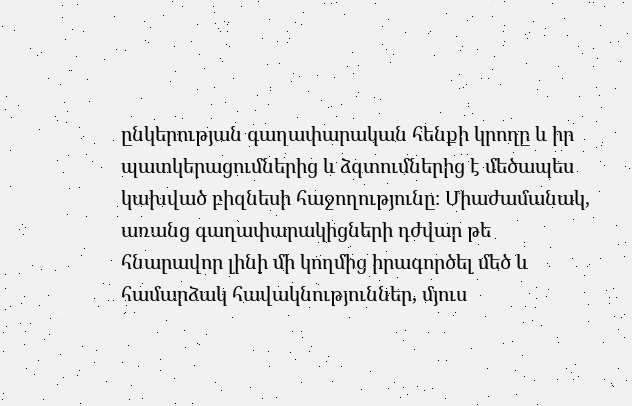ընկերության գաղափարական հենքի կրողը և իր պատկերացումներից և ձգտումներից է մեծապես կախված բիզնեսի հաջողությունը։ Միաժամանակ, առանց գաղափարակիցների դժվար թե հնարավոր լինի մի կողմից իրագործել մեծ և համարձակ հավակնություններ, մյուս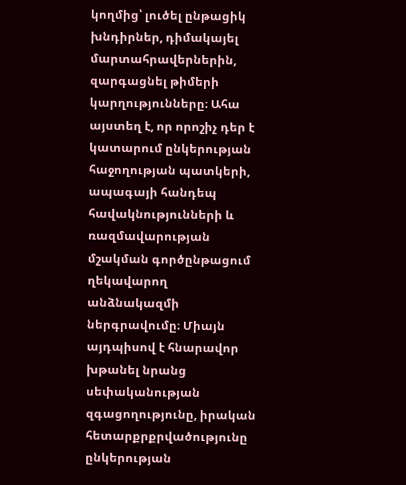կողմից՝ լուծել ընթացիկ խնդիրներ, դիմակայել մարտահրավերներին, զարգացնել թիմերի կարղությունները։ Ահա այստեղ է, որ որոշիչ դեր է կատարում ընկերության հաջողության պատկերի, ապագայի հանդեպ հավակնությունների և ռազմավարության մշակման գործընթացում ղեկավարող անձնակազմի ներգրավումը։ Միայն այդպիսով է հնարավոր խթանել նրանց սեփականության զգացողությունը, իրական հետարքրքրվածությունը ընկերության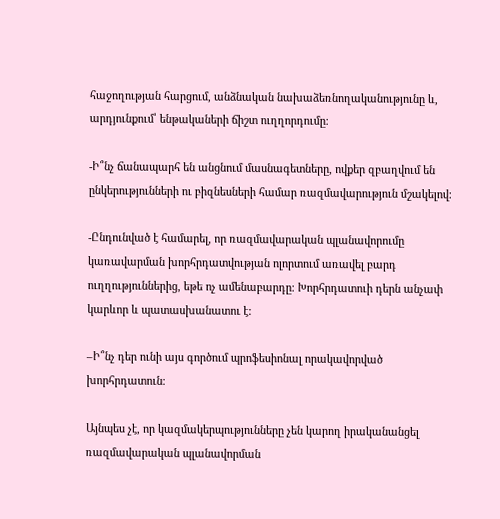հաջողության հարցում, անձնական նախաձեռնողականությունը և, արդյունքում՝ ենթակաների ճիշտ ուղղորդումը։

-Ի՞նչ ճանապարհ են անցնում մասնագետները, ովքեր զբաղվում են  ընկերությունների ու բիզնեսների համար ռազմավարություն մշակելով։

-Ընդունված է համարել, որ ռազմավարական պլանավորումը կառավարման խորհրդատվության ոլորտում առավել բարդ ուղղություններից, եթե ոչ ամենաբարդը։ Խորհրդատուի դերն անչափ կարևոր և պատասխանատու է:

–Ի՞նչ դեր ունի այս գործում պրոֆեսիոնալ որակավորված խորհրդատուն։

Այնպես չէ, որ կազմակերպությունները չեն կարող իրականանցել ռազմավարական պլանավորման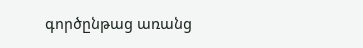գործընթաց առանց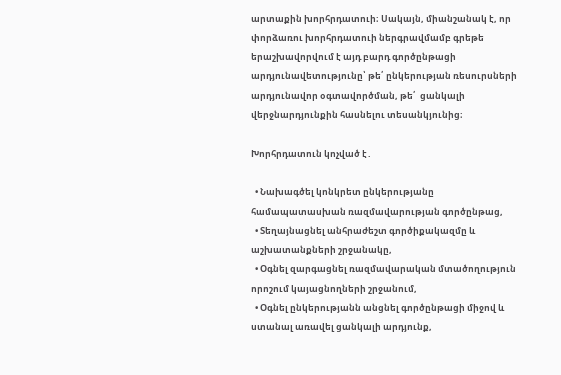արտաքին խորհրդատուի։ Սակայն, միանշանակ է, որ փորձառու խորհրդատուի ներգրավմամբ գրեթե երաշխավորվում է այդ բարդ գործընթացի արդյունավետությունը՝ թե՛ ընկերության ռեսուրսների արդյունավոր օգտավործման, թե՛  ցանկալի վերջնարդյունքին հասնելու տեսանկյունից։

Խորհրդատուն կոչված է․

  • Նախագծել կոնկրետ ընկերությանը համապատասխան ռազմավարության գործընթաց,
  • Տեղայնացնել անհրաժեշտ գործիքակազմը և աշխատանքների շրջանակը,
  • Օգնել զարգացնել ռազմավարական մտածողություն որոշում կայացնողների շրջանում,
  • Օգնել ընկերությանն անցնել գործընթացի միջով և ստանալ առավել ցանկալի արդյունք,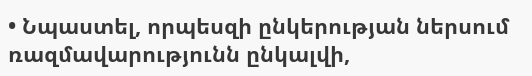• Նպաստել, որպեսզի ընկերության ներսում ռազմավարությունն ընկալվի,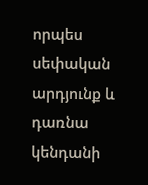որպես սեփական արդյունք և դառնա կենդանի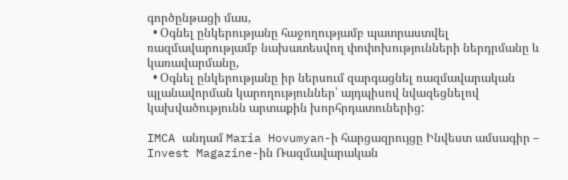գործընթացի մաս,
  • Օգնել ընկերությանը հաջողությամբ պատրաստվել ռազմավարությամբ նախատեսվող փոփոխությունների ներդրմանը և կառավարմանը,
  • Օգնել ընկերությանը իր ներսում զարգացնել ռազմավարական պլանավորման կարողություններ՝ այդպիսով նվազեցնելով կախվածությունն արտաքին խորհրդատուներից:

IMCA անդամ Maria Hovumyan-ի հարցազրույցը Ինվեստ ամսագիր – Invest Magazine-ին Ռազմավարական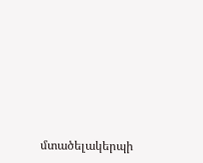մտածելակերպի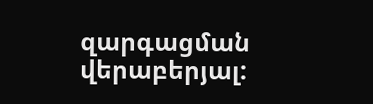զարգացման վերաբերյալ: